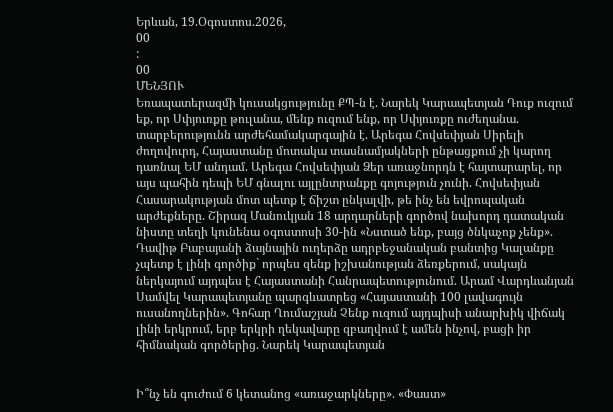Երևան, 19.Օգոստոս.2026,
00
:
00
ՄԵՆՅՈՒ
Եռապատերազմի կուսակցությունը ՔՊ-ն է. Նարեկ Կարապետյան Դուք ուզում եք, որ Սփյուռքը թուլանա, մենք ուզում ենք, որ Սփյուռքը ուժեղանա. տարբերությունն արժեհամակարգային է. Արեգա Հովսեփյան Սիրելի ժողովուրդ, Հայաստանը մոտակա տասնամյակների ընթացքում չի կարող դառնալ ԵՄ անդամ. Արեգա Հովսեփյան Ձեր առաջնորդն է հայտարարել, որ այս պահին դեպի ԵՄ գնալու այլընտրանքը գոյություն չունի. Հովսեփյան Հասարակության մոտ պետք է ճիշտ ընկալվի, թե ինչ են եվրոպական արժեքները. Շիրազ Մանուկյան 18 արդարների գործով նախորդ դատական նիստը տեղի կունենա օգոստոսի 30-ին «Նստած ենք, բայց ծնկաչոք չենք». Դավիթ Բաբայանի ձայնային ուղերձը ադրբեջանական բանտից Կալանքը չպետք է լինի գործիք` որպես զենք իշխանության ձեռքերում, սակայն ներկայում այդպես է Հայաստանի Հանրապետությունում. Արամ Վարդևանյան Սամվել Կարապետյանը պարգևատրեց «Հայաստանի 100 լավագույն ուսանողներին». Գոհար Ղումաշյան Չենք ուզում այդպիսի անարխիկ վիճակ լինի երկրում, երբ երկրի ղեկավարը զբաղվում է ամեն ինչով, բացի իր հիմնական գործերից. Նարեկ Կարապետյան


Ի՞նչ են գուժում 6 կետանոց «առաջարկները». «Փաստ»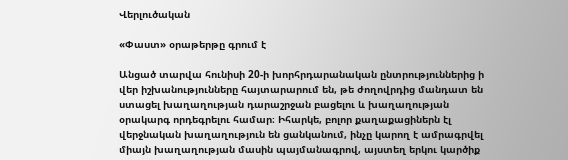Վերլուծական

«Փաստ» օրաթերթը գրում է

Անցած տարվա հունիսի 20-ի խորհրդարանական ընտրություններից ի վեր իշխանությունները հայտարարում են, թե ժողովրդից մանդատ են ստացել խաղաղության դարաշրջան բացելու և խաղաղության օրակարգ որդեգրելու համար։ Իհարկե, բոլոր քաղաքացիներն էլ վերջնական խաղաղություն են ցանկանում, ինչը կարող է ամրագրվել միայն խաղաղության մասին պայմանագրով, այստեղ երկու կարծիք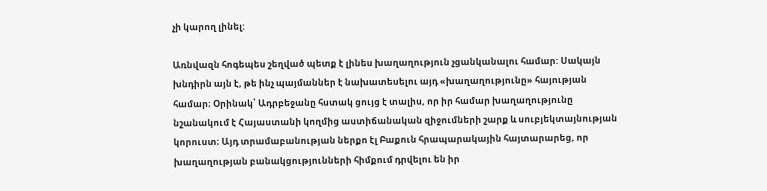չի կարող լինել:

Առնվազն հոգեպես շեղված պետք է լինես խաղաղություն չցանկանալու համար: Սակայն խնդիրն այն է, թե ինչ պայմաններ է նախատեսելու այդ «խաղաղությունը» հայության համար։ Օրինակ՝ Ադրբեջանը հստակ ցույց է տալիս, որ իր համար խաղաղությունը նշանակում է Հայաստանի կողմից աստիճանական զիջումների շարք և սուբյեկտայնության կորուստ։ Այդ տրամաբանության ներքո էլ Բաքուն հրապարակային հայտարարեց, որ խաղաղության բանակցությունների հիմքում դրվելու են իր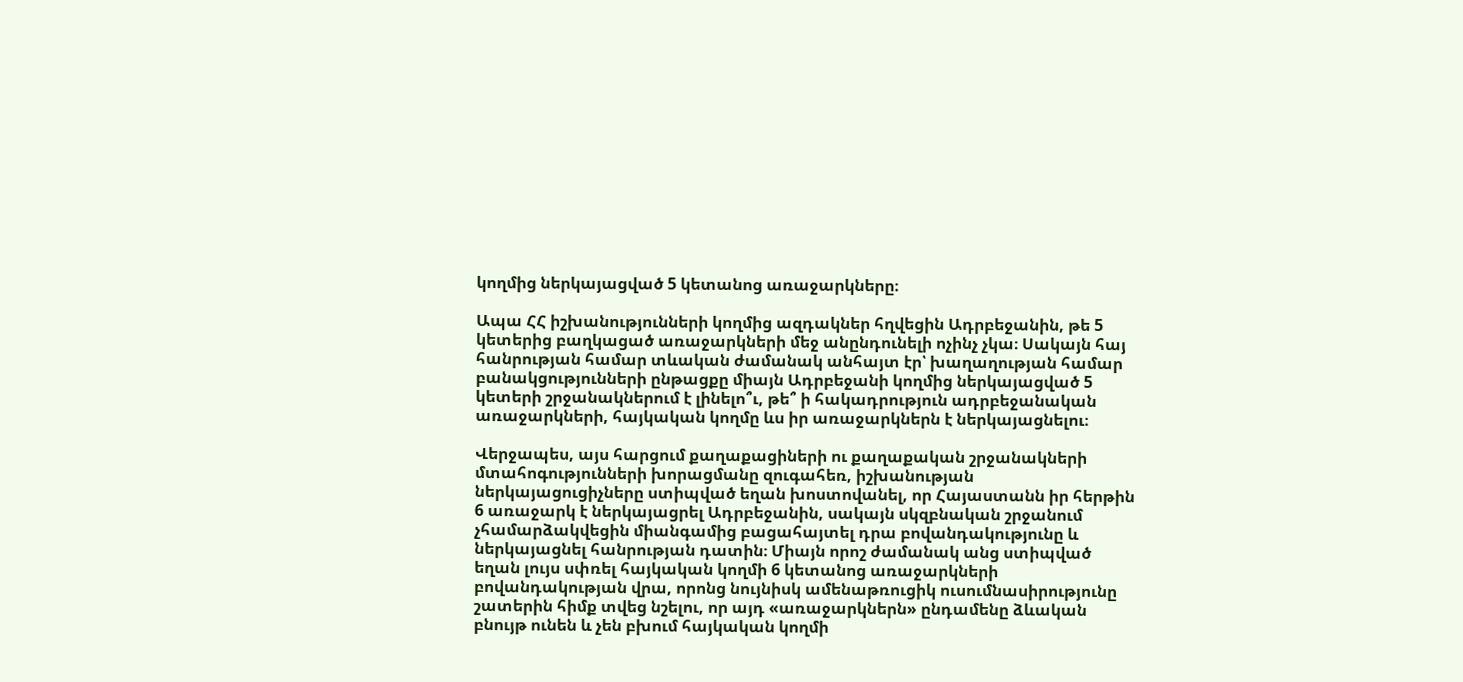կողմից ներկայացված 5 կետանոց առաջարկները։

Ապա ՀՀ իշխանությունների կողմից ազդակներ հղվեցին Ադրբեջանին, թե 5 կետերից բաղկացած առաջարկների մեջ անընդունելի ոչինչ չկա։ Սակայն հայ հանրության համար տևական ժամանակ անհայտ էր՝ խաղաղության համար բանակցությունների ընթացքը միայն Ադրբեջանի կողմից ներկայացված 5 կետերի շրջանակներում է լինելո՞ւ, թե՞ ի հակադրություն ադրբեջանական առաջարկների, հայկական կողմը ևս իր առաջարկներն է ներկայացնելու։

Վերջապես, այս հարցում քաղաքացիների ու քաղաքական շրջանակների մտահոգությունների խորացմանը զուգահեռ, իշխանության ներկայացուցիչները ստիպված եղան խոստովանել, որ Հայաստանն իր հերթին 6 առաջարկ է ներկայացրել Ադրբեջանին, սակայն սկզբնական շրջանում չհամարձակվեցին միանգամից բացահայտել դրա բովանդակությունը և ներկայացնել հանրության դատին։ Միայն որոշ ժամանակ անց ստիպված եղան լույս սփռել հայկական կողմի 6 կետանոց առաջարկների բովանդակության վրա, որոնց նույնիսկ ամենաթռուցիկ ուսումնասիրությունը շատերին հիմք տվեց նշելու, որ այդ «առաջարկներն» ընդամենը ձևական բնույթ ունեն և չեն բխում հայկական կողմի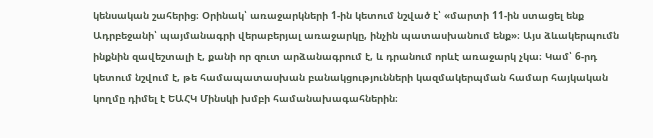կենսական շահերից։ Օրինակ՝ առաջարկների 1-ին կետում նշված է՝ «մարտի 11-ին ստացել ենք Ադրբեջանի՝ պայմանագրի վերաբերյալ առաջարկը, ինչին պատասխանում ենք»։ Այս ձևակերպումն ինքնին զավեշտալի է, քանի որ զուտ արձանագրում է, և դրանում որևէ առաջարկ չկա։ Կամ՝ 6-րդ կետում նշվում է, թե համապատասխան բանակցությունների կազմակերպման համար հայկական կողմը դիմել է ԵԱՀԿ Մինսկի խմբի համանախագահներին։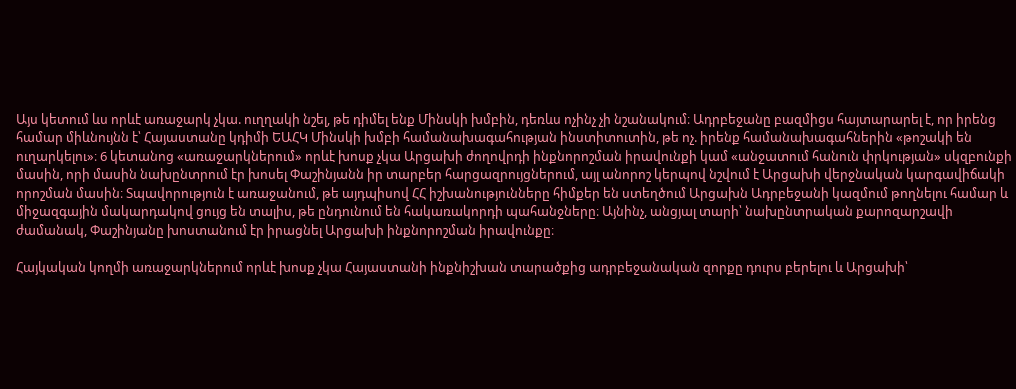Այս կետում ևս որևէ առաջարկ չկա. ուղղակի նշել, թե դիմել ենք Մինսկի խմբին, դեռևս ոչինչ չի նշանակում։ Ադրբեջանը բազմիցս հայտարարել է, որ իրենց համար միևնույնն է՝ Հայաստանը կդիմի ԵԱՀԿ Մինսկի խմբի համանախագահության ինստիտուտին, թե ոչ. իրենք համանախագահներին «թոշակի են ուղարկելու»։ 6 կետանոց «առաջարկներում» որևէ խոսք չկա Արցախի ժողովրդի ինքնորոշման իրավունքի կամ «անջատում հանուն փրկության» սկզբունքի մասին, որի մասին նախընտրում էր խոսել Փաշինյանն իր տարբեր հարցազրույցներում, այլ անորոշ կերպով նշվում է Արցախի վերջնական կարգավիճակի որոշման մասին։ Տպավորություն է առաջանում, թե այդպիսով ՀՀ իշխանությունները հիմքեր են ստեղծում Արցախն Ադրբեջանի կազմում թողնելու համար և միջազգային մակարդակով ցույց են տալիս, թե ընդունում են հակառակորդի պահանջները։ Այնինչ, անցյալ տարի՝ նախընտրական քարոզարշավի ժամանակ, Փաշինյանը խոստանում էր իրացնել Արցախի ինքնորոշման իրավունքը։

Հայկական կողմի առաջարկներում որևէ խոսք չկա Հայաստանի ինքնիշխան տարածքից ադրբեջանական զորքը դուրս բերելու և Արցախի՝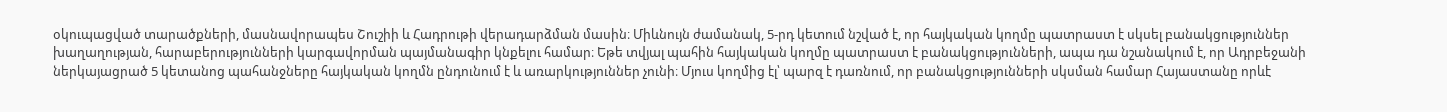օկուպացված տարածքների, մասնավորապես Շուշիի և Հադրութի վերադարձման մասին։ Միևնույն ժամանակ, 5-րդ կետում նշված է, որ հայկական կողմը պատրաստ է սկսել բանակցություններ խաղաղության, հարաբերությունների կարգավորման պայմանագիր կնքելու համար։ Եթե տվյալ պահին հայկական կողմը պատրաստ է բանակցությունների, ապա դա նշանակում է, որ Ադրբեջանի ներկայացրած 5 կետանոց պահանջները հայկական կողմն ընդունում է և առարկություններ չունի։ Մյուս կողմից էլ՝ պարզ է դառնում, որ բանակցությունների սկսման համար Հայաստանը որևէ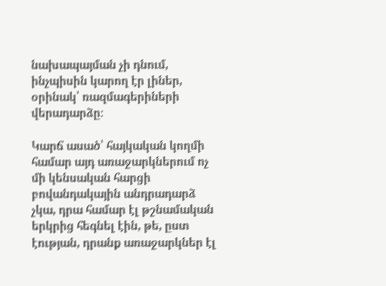նախապայման չի դնում, ինչպիսին կարող էր լիներ, օրինակ՝ ռազմագերիների վերադարձը։

Կարճ ասած՝ հայկական կողմի համար այդ առաջարկներում ոչ մի կենսական հարցի բովանդակային անդրադարձ չկա, դրա համար էլ թշնամական երկրից հեգնել էին, թե, ըստ էության, դրանք առաջարկներ էլ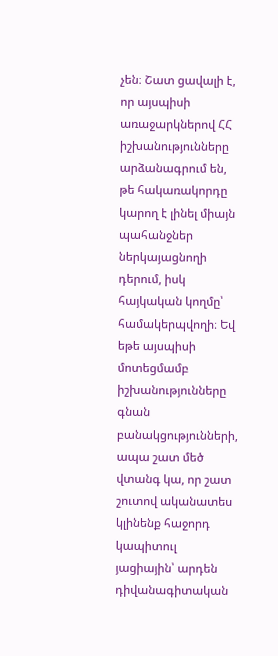չեն։ Շատ ցավալի է, որ այսպիսի առաջարկներով ՀՀ իշխանությունները արձանագրում են, թե հակառակորդը կարող է լինել միայն պահանջներ ներկայացնողի դերում, իսկ հայկական կողմը՝ համակերպվողի։ Եվ եթե այսպիսի մոտեցմամբ իշխանությունները գնան բանակցությունների, ապա շատ մեծ վտանգ կա, որ շատ շուտով ականատես կլինենք հաջորդ կապիտուլ յացիային՝ արդեն դիվանագիտական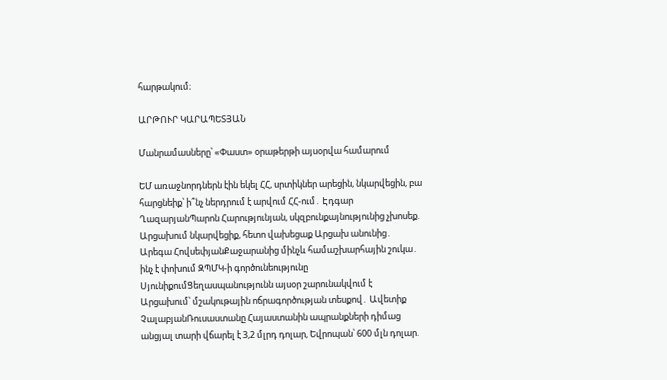հարթակում։

ԱՐԹՈՒՐ ԿԱՐԱՊԵՏՅԱՆ

Մանրամասները՝ «Փաստ» օրաթերթի այսօրվա համարում

ԵՄ առաջնորդներն էին եկել ՀՀ, սրտիկներ արեցին, նկարվեցին, բա հարցնեիք՝ ի՞նչ ներդրում է արվում ՀՀ-ում․ Էդգար ՂազարյանՊարոն Հարությունյան, սկզբունքայնությունից չխոսեք. Արցախում նկարվեցիք, հետո վախեցաք Արցախ անունից․ Արեգա ՀովսեփյանՔաջարանից մինչև համաշխարհային շուկա․ ինչ է փոխում ԶՊՄԿ-ի գործունեությունը ՍյունիքումՑեղասպանությունն այսօր շարունակվում է Արցախում՝ մշակութային ոճրագործության տեսքով․ Ավետիք ՉալաբյանՌուսաստանը Հայաստանին ապրանքների դիմաց անցյալ տարի վճարել է 3,2 մլրդ դոլար, Եվրոպան՝ 600 մլն դոլար.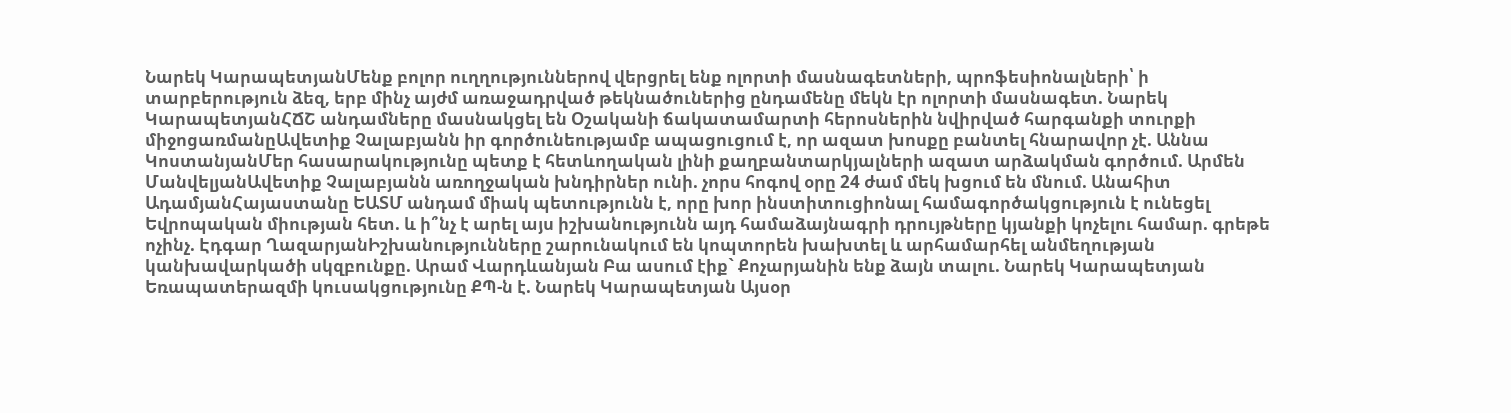Նարեկ ԿարապետյանՄենք բոլոր ուղղություններով վերցրել ենք ոլորտի մասնագետների, պրոֆեսիոնալների՝ ի տարբերություն ձեզ, երբ մինչ այժմ առաջադրված թեկնածուներից ընդամենը մեկն էր ոլորտի մասնագետ. Նարեկ ԿարապետյանՀՃՇ անդամները մասնակցել են Օշականի ճակատամարտի հերոսներին նվիրված հարգանքի տուրքի միջոցառմանըԱվետիք Չալաբյանն իր գործունեությամբ ապացուցում է, որ ազատ խոսքը բանտել հնարավոր չէ. Աննա ԿոստանյանՄեր հասարակությունը պետք է հետևողական լինի քաղբանտարկյալների ազատ արձակման գործում. Արմեն ՄանվելյանԱվետիք Չալաբյանն առողջական խնդիրներ ունի. չորս հոգով օրը 24 ժամ մեկ խցում են մնում. Անահիտ ԱդամյանՀայաստանը ԵԱՏՄ անդամ միակ պետությունն է, որը խոր ինստիտուցիոնալ համագործակցություն է ունեցել Եվրոպական միության հետ. և ի՞նչ է արել այս իշխանությունն այդ համաձայնագրի դրույթները կյանքի կոչելու համար. գրեթե ոչինչ. Էդգար ՂազարյանԻշխանությունները շարունակում են կոպտորեն խախտել և արհամարհել անմեղության կանխավարկածի սկզբունքը. Արամ Վարդևանյան Բա ասում էիք` Քոչարյանին ենք ձայն տալու. Նարեկ Կարապետյան Եռապատերազմի կուսակցությունը ՔՊ-ն է. Նարեկ Կարապետյան Այսօր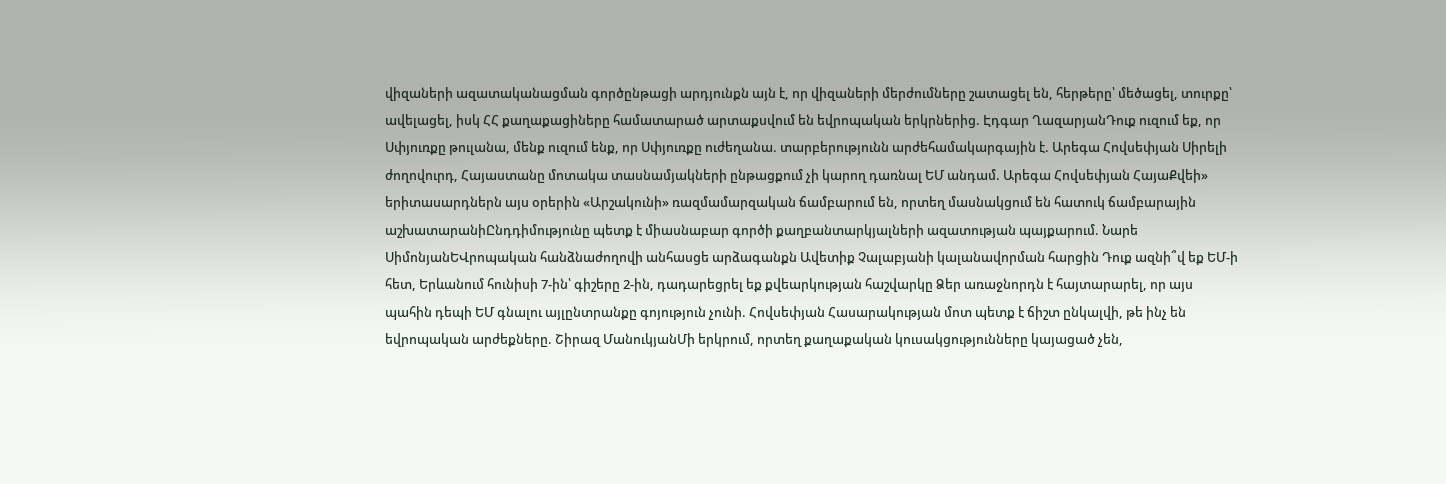վիզաների ազատականացման գործընթացի արդյունքն այն է, որ վիզաների մերժումները շատացել են, հերթերը՝ մեծացել, տուրքը՝ ավելացել, իսկ ՀՀ քաղաքացիները համատարած արտաքսվում են եվրոպական երկրներից. Էդգար ՂազարյանԴուք ուզում եք, որ Սփյուռքը թուլանա, մենք ուզում ենք, որ Սփյուռքը ուժեղանա. տարբերությունն արժեհամակարգային է. Արեգա Հովսեփյան Սիրելի ժողովուրդ, Հայաստանը մոտակա տասնամյակների ընթացքում չի կարող դառնալ ԵՄ անդամ. Արեգա Հովսեփյան ՀայաՔվեի» երիտասարդներն այս օրերին «Արշակունի» ռազմամարզական ճամբարում են, որտեղ մասնակցում են հատուկ ճամբարային աշխատարանիԸնդդիմությունը պետք է միասնաբար գործի քաղբանտարկյալների ազատության պայքարում. Նարե ՍիմոնյանԵՎրոպական հանձնաժողովի անհասցե արձագանքն Ավետիք Չալաբյանի կալանավորման հարցին Դուք ազնի՞վ եք ԵՄ-ի հետ, Երևանում հունիսի 7-ին՝ գիշերը 2-ին, դադարեցրել եք քվեարկության հաշվարկը Ձեր առաջնորդն է հայտարարել, որ այս պահին դեպի ԵՄ գնալու այլընտրանքը գոյություն չունի. Հովսեփյան Հասարակության մոտ պետք է ճիշտ ընկալվի, թե ինչ են եվրոպական արժեքները. Շիրազ ՄանուկյանՄի երկրում, որտեղ քաղաքական կուսակցությունները կայացած չեն,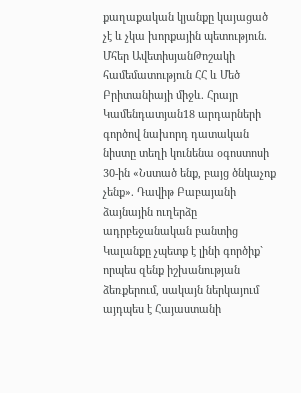քաղաքական կյանքը կայացած չէ և չկա խորքային պետություն. Մհեր ԱվետիսյանԹոշակի համեմատություն ՀՀ և Մեծ Բրիտանիայի միջև. Հրայր Կամենդատյան18 արդարների գործով նախորդ դատական նիստը տեղի կունենա օգոստոսի 30-ին «Նստած ենք, բայց ծնկաչոք չենք». Դավիթ Բաբայանի ձայնային ուղերձը ադրբեջանական բանտից Կալանքը չպետք է լինի գործիք` որպես զենք իշխանության ձեռքերում, սակայն ներկայում այդպես է Հայաստանի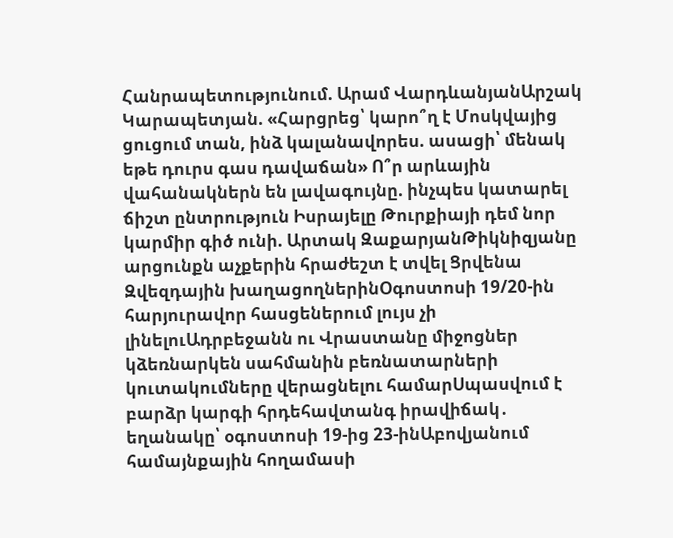Հանրապետությունում. Արամ ՎարդևանյանԱրշակ Կարապետյան. «Հարցրեց՝ կարո՞ղ է Մոսկվայից ցուցում տան, ինձ կալանավորես. ասացի՝ մենակ եթե դուրս գաս դավաճան» Ո՞ր արևային վահանակներն են լավագույնը. ինչպես կատարել ճիշտ ընտրություն Իսրայելը Թուրքիայի դեմ նոր կարմիր գիծ ունի. Արտակ ԶաքարյանԹիկնիզյանը արցունքն աչքերին հրաժեշտ է տվել Ցրվենա Զվեզդային խաղացողներինՕգոստոսի 19/20-ին հարյուրավոր հասցեներում լույս չի լինելուԱդրբեջանն ու Վրաստանը միջոցներ կձեռնարկեն սահմանին բեռնատարների կուտակումները վերացնելու համարՍպասվում է բարձր կարգի հրդեհավտանգ իրավիճակ․ եղանակը՝ օգոստոսի 19-ից 23-ինԱբովյանում համայնքային հողամասի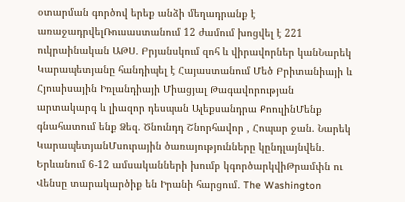օտարման գործով երեք անձի մեղադրանք է առաջադրվելՌուսաստանում 12 ժամում խոցվել է 221 ուկրաինական ԱԹՍ․ Բրյանսկում զոհ և վիրավորներ կանՆարեկ Կարապետյանը հանդիպել է Հայաստանում Մեծ Բրիտանիայի և Հյուսիսային Իռլանդիայի Միացյալ Թագավորության արտակարգ և լիազոր դեսպան Ալեքսանդրա ՔոուլինՄենք գնահատում ենք Ձեզ. Ծնունդդ Շնորհավոր , Հոպար ջան. Նարեկ ԿարապետյանՄսուրային ծառայությունները կընդլայնվեն․ Երևանում 6-12 ամսականների խումբ կգործարկվիԹրամփն ու Վենսը տարակարծիք են Իրանի հարցում․ The Washington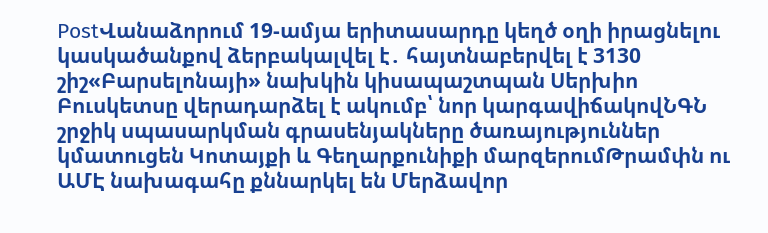PostՎանաձորում 19-ամյա երիտասարդը կեղծ օղի իրացնելու կասկածանքով ձերբակալվել է․ հայտնաբերվել է 3130 շիշ«Բարսելոնայի» նախկին կիսապաշտպան Սերխիո Բուսկետսը վերադարձել է ակումբ՝ նոր կարգավիճակովՆԳՆ շրջիկ սպասարկման գրասենյակները ծառայություններ կմատուցեն Կոտայքի և Գեղարքունիքի մարզերումԹրամփն ու ԱՄԷ նախագահը քննարկել են Մերձավոր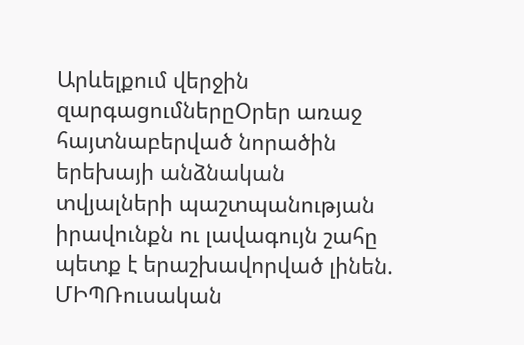Արևելքում վերջին զարգացումներըՕրեր առաջ հայտնաբերված նորածին երեխայի անձնական տվյալների պաշտպանության իրավունքն ու լավագույն շահը պետք է երաշխավորված լինեն. ՄԻՊՌուսական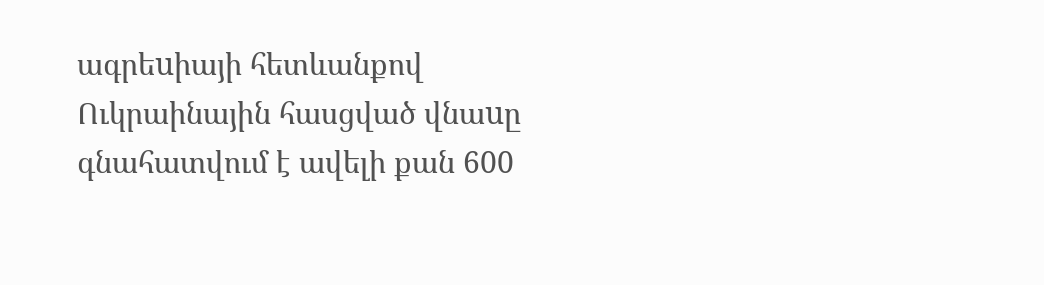ագրեuիայի հետևանքով Ուկրաինային հասցված վնաuը գնահատվում է ավելի քան 600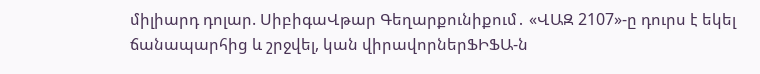միլիարդ դոլար. ՍիբիգաՎթար Գեղարքունիքում․ «ՎԱԶ 2107»-ը դուրս է եկել ճանապարհից և շրջվել, կան վիրավորներՖԻՖԱ-ն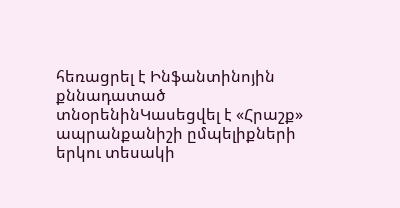հեռացրել է Ինֆանտինոյին քննադատած տնօրենինԿասեցվել է «Հրաշք» ապրանքանիշի ըմպելիքների երկու տեսակի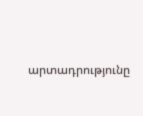արտադրությունը